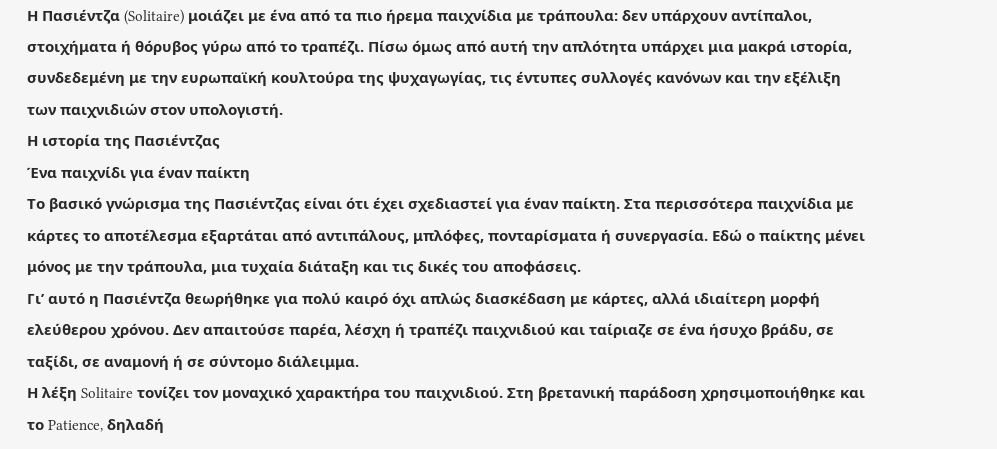Η Πασιέντζα (Solitaire) μοιάζει με ένα από τα πιο ήρεμα παιχνίδια με τράπουλα: δεν υπάρχουν αντίπαλοι, στοιχήματα ή θόρυβος γύρω από το τραπέζι. Πίσω όμως από αυτή την απλότητα υπάρχει μια μακρά ιστορία, συνδεδεμένη με την ευρωπαϊκή κουλτούρα της ψυχαγωγίας, τις έντυπες συλλογές κανόνων και την εξέλιξη των παιχνιδιών στον υπολογιστή.
Η ιστορία της Πασιέντζας
Ένα παιχνίδι για έναν παίκτη
Το βασικό γνώρισμα της Πασιέντζας είναι ότι έχει σχεδιαστεί για έναν παίκτη. Στα περισσότερα παιχνίδια με κάρτες το αποτέλεσμα εξαρτάται από αντιπάλους, μπλόφες, πονταρίσματα ή συνεργασία. Εδώ ο παίκτης μένει μόνος με την τράπουλα, μια τυχαία διάταξη και τις δικές του αποφάσεις.
Γι’ αυτό η Πασιέντζα θεωρήθηκε για πολύ καιρό όχι απλώς διασκέδαση με κάρτες, αλλά ιδιαίτερη μορφή ελεύθερου χρόνου. Δεν απαιτούσε παρέα, λέσχη ή τραπέζι παιχνιδιού και ταίριαζε σε ένα ήσυχο βράδυ, σε ταξίδι, σε αναμονή ή σε σύντομο διάλειμμα.
Η λέξη Solitaire τονίζει τον μοναχικό χαρακτήρα του παιχνιδιού. Στη βρετανική παράδοση χρησιμοποιήθηκε και το Patience, δηλαδή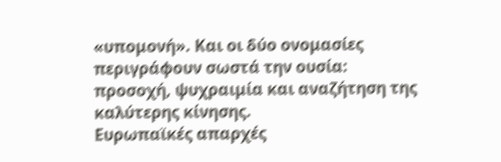«υπομονή». Και οι δύο ονομασίες περιγράφουν σωστά την ουσία: προσοχή, ψυχραιμία και αναζήτηση της καλύτερης κίνησης.
Ευρωπαϊκές απαρχές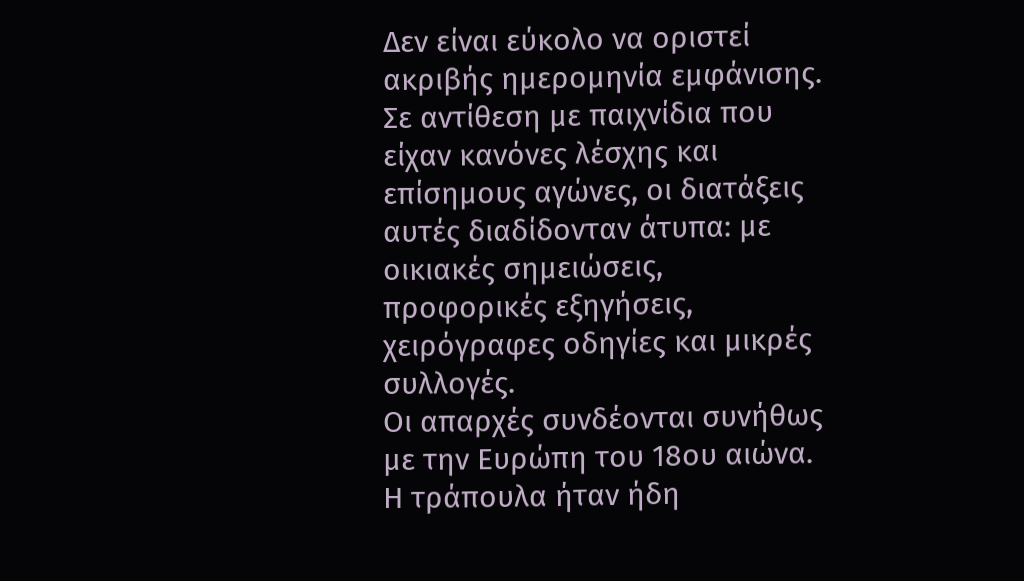Δεν είναι εύκολο να οριστεί ακριβής ημερομηνία εμφάνισης. Σε αντίθεση με παιχνίδια που είχαν κανόνες λέσχης και επίσημους αγώνες, οι διατάξεις αυτές διαδίδονταν άτυπα: με οικιακές σημειώσεις, προφορικές εξηγήσεις, χειρόγραφες οδηγίες και μικρές συλλογές.
Οι απαρχές συνδέονται συνήθως με την Ευρώπη του 18ου αιώνα. Η τράπουλα ήταν ήδη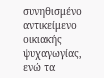συνηθισμένο αντικείμενο οικιακής ψυχαγωγίας, ενώ τα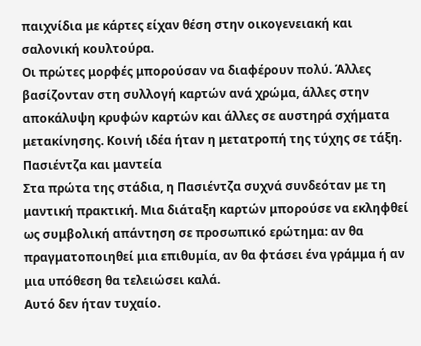παιχνίδια με κάρτες είχαν θέση στην οικογενειακή και σαλονική κουλτούρα.
Οι πρώτες μορφές μπορούσαν να διαφέρουν πολύ. Άλλες βασίζονταν στη συλλογή καρτών ανά χρώμα, άλλες στην αποκάλυψη κρυφών καρτών και άλλες σε αυστηρά σχήματα μετακίνησης. Κοινή ιδέα ήταν η μετατροπή της τύχης σε τάξη.
Πασιέντζα και μαντεία
Στα πρώτα της στάδια, η Πασιέντζα συχνά συνδεόταν με τη μαντική πρακτική. Μια διάταξη καρτών μπορούσε να εκληφθεί ως συμβολική απάντηση σε προσωπικό ερώτημα: αν θα πραγματοποιηθεί μια επιθυμία, αν θα φτάσει ένα γράμμα ή αν μια υπόθεση θα τελειώσει καλά.
Αυτό δεν ήταν τυχαίο.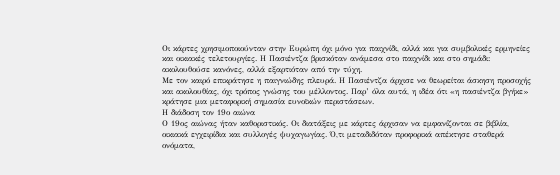Οι κάρτες χρησιμοποιούνταν στην Ευρώπη όχι μόνο για παιχνίδι, αλλά και για συμβολικές ερμηνείες και οικιακές τελετουργίες. Η Πασιέντζα βρισκόταν ανάμεσα στο παιχνίδι και στο σημάδι: ακολουθούσε κανόνες, αλλά εξαρτιόταν από την τύχη.
Με τον καιρό επικράτησε η παιγνιώδης πλευρά. Η Πασιέντζα άρχισε να θεωρείται άσκηση προσοχής και ακολουθίας, όχι τρόπος γνώσης του μέλλοντος. Παρ’ όλα αυτά, η ιδέα ότι «η πασιέντζα βγήκε» κράτησε μια μεταφορική σημασία ευνοϊκών περιστάσεων.
Η διάδοση τον 19ο αιώνα
Ο 19ος αιώνας ήταν καθοριστικός. Οι διατάξεις με κάρτες άρχισαν να εμφανίζονται σε βιβλία, οικιακά εγχειρίδια και συλλογές ψυχαγωγίας. Ό,τι μεταδιδόταν προφορικά απέκτησε σταθερά ονόματα,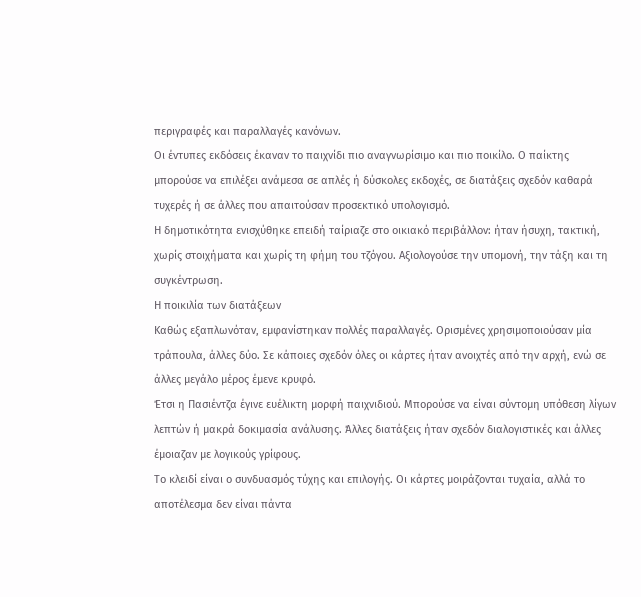περιγραφές και παραλλαγές κανόνων.
Οι έντυπες εκδόσεις έκαναν το παιχνίδι πιο αναγνωρίσιμο και πιο ποικίλο. Ο παίκτης μπορούσε να επιλέξει ανάμεσα σε απλές ή δύσκολες εκδοχές, σε διατάξεις σχεδόν καθαρά τυχερές ή σε άλλες που απαιτούσαν προσεκτικό υπολογισμό.
Η δημοτικότητα ενισχύθηκε επειδή ταίριαζε στο οικιακό περιβάλλον: ήταν ήσυχη, τακτική, χωρίς στοιχήματα και χωρίς τη φήμη του τζόγου. Αξιολογούσε την υπομονή, την τάξη και τη συγκέντρωση.
Η ποικιλία των διατάξεων
Καθώς εξαπλωνόταν, εμφανίστηκαν πολλές παραλλαγές. Ορισμένες χρησιμοποιούσαν μία τράπουλα, άλλες δύο. Σε κάποιες σχεδόν όλες οι κάρτες ήταν ανοιχτές από την αρχή, ενώ σε άλλες μεγάλο μέρος έμενε κρυφό.
Έτσι η Πασιέντζα έγινε ευέλικτη μορφή παιχνιδιού. Μπορούσε να είναι σύντομη υπόθεση λίγων λεπτών ή μακρά δοκιμασία ανάλυσης. Άλλες διατάξεις ήταν σχεδόν διαλογιστικές και άλλες έμοιαζαν με λογικούς γρίφους.
Το κλειδί είναι ο συνδυασμός τύχης και επιλογής. Οι κάρτες μοιράζονται τυχαία, αλλά το αποτέλεσμα δεν είναι πάντα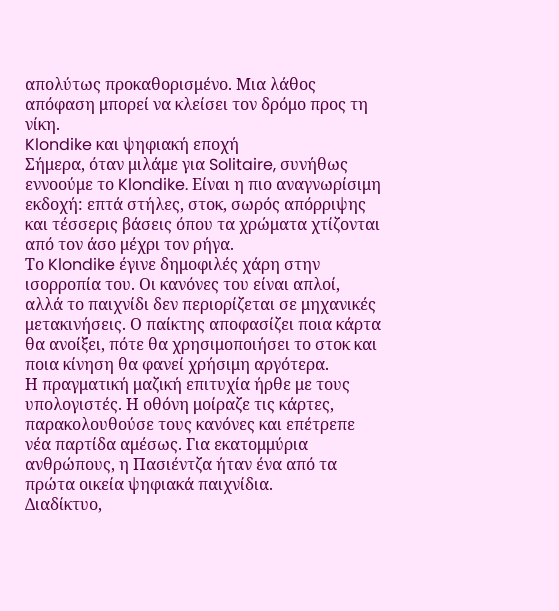απολύτως προκαθορισμένο. Μια λάθος απόφαση μπορεί να κλείσει τον δρόμο προς τη νίκη.
Klondike και ψηφιακή εποχή
Σήμερα, όταν μιλάμε για Solitaire, συνήθως εννοούμε το Klondike. Είναι η πιο αναγνωρίσιμη εκδοχή: επτά στήλες, στοκ, σωρός απόρριψης και τέσσερις βάσεις όπου τα χρώματα χτίζονται από τον άσο μέχρι τον ρήγα.
Το Klondike έγινε δημοφιλές χάρη στην ισορροπία του. Οι κανόνες του είναι απλοί, αλλά το παιχνίδι δεν περιορίζεται σε μηχανικές μετακινήσεις. Ο παίκτης αποφασίζει ποια κάρτα θα ανοίξει, πότε θα χρησιμοποιήσει το στοκ και ποια κίνηση θα φανεί χρήσιμη αργότερα.
Η πραγματική μαζική επιτυχία ήρθε με τους υπολογιστές. Η οθόνη μοίραζε τις κάρτες, παρακολουθούσε τους κανόνες και επέτρεπε νέα παρτίδα αμέσως. Για εκατομμύρια ανθρώπους, η Πασιέντζα ήταν ένα από τα πρώτα οικεία ψηφιακά παιχνίδια.
Διαδίκτυο,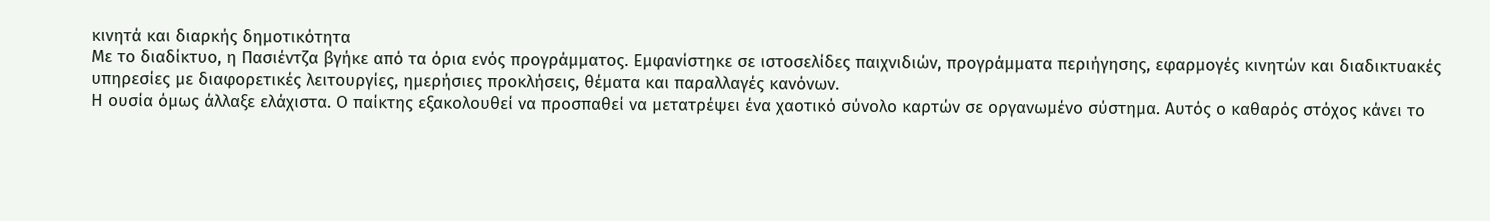κινητά και διαρκής δημοτικότητα
Με το διαδίκτυο, η Πασιέντζα βγήκε από τα όρια ενός προγράμματος. Εμφανίστηκε σε ιστοσελίδες παιχνιδιών, προγράμματα περιήγησης, εφαρμογές κινητών και διαδικτυακές υπηρεσίες με διαφορετικές λειτουργίες, ημερήσιες προκλήσεις, θέματα και παραλλαγές κανόνων.
Η ουσία όμως άλλαξε ελάχιστα. Ο παίκτης εξακολουθεί να προσπαθεί να μετατρέψει ένα χαοτικό σύνολο καρτών σε οργανωμένο σύστημα. Αυτός ο καθαρός στόχος κάνει το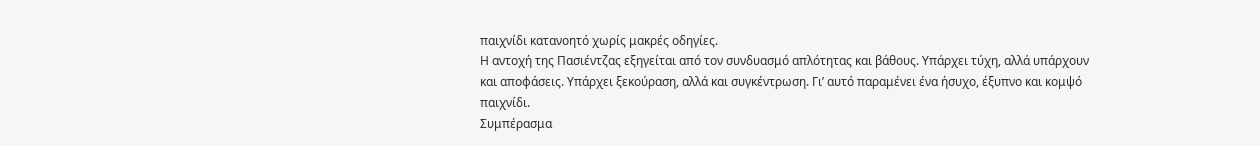παιχνίδι κατανοητό χωρίς μακρές οδηγίες.
Η αντοχή της Πασιέντζας εξηγείται από τον συνδυασμό απλότητας και βάθους. Υπάρχει τύχη, αλλά υπάρχουν και αποφάσεις. Υπάρχει ξεκούραση, αλλά και συγκέντρωση. Γι’ αυτό παραμένει ένα ήσυχο, έξυπνο και κομψό παιχνίδι.
Συμπέρασμα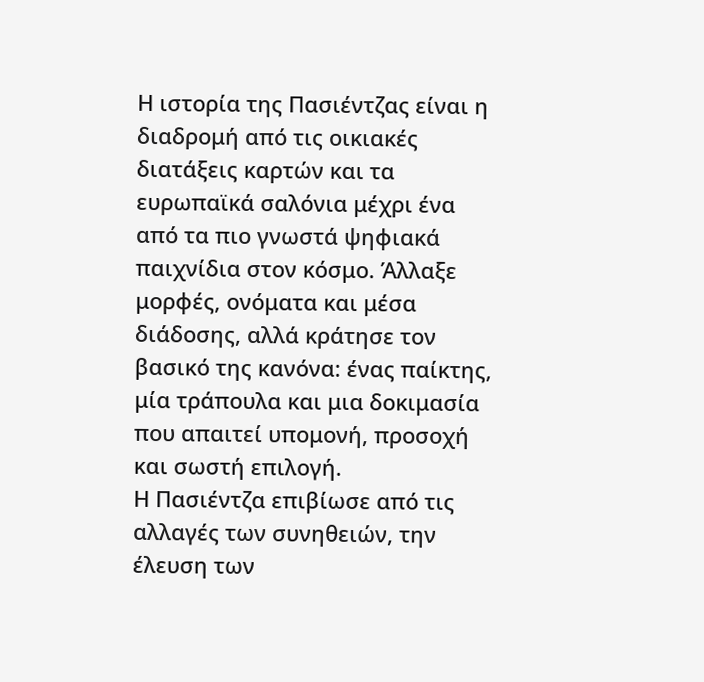Η ιστορία της Πασιέντζας είναι η διαδρομή από τις οικιακές διατάξεις καρτών και τα ευρωπαϊκά σαλόνια μέχρι ένα από τα πιο γνωστά ψηφιακά παιχνίδια στον κόσμο. Άλλαξε μορφές, ονόματα και μέσα διάδοσης, αλλά κράτησε τον βασικό της κανόνα: ένας παίκτης, μία τράπουλα και μια δοκιμασία που απαιτεί υπομονή, προσοχή και σωστή επιλογή.
Η Πασιέντζα επιβίωσε από τις αλλαγές των συνηθειών, την έλευση των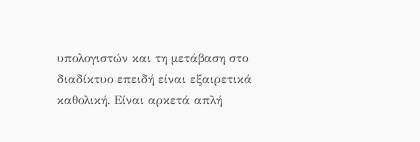υπολογιστών και τη μετάβαση στο διαδίκτυο επειδή είναι εξαιρετικά καθολική. Είναι αρκετά απλή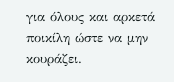για όλους και αρκετά ποικίλη ώστε να μην κουράζει.